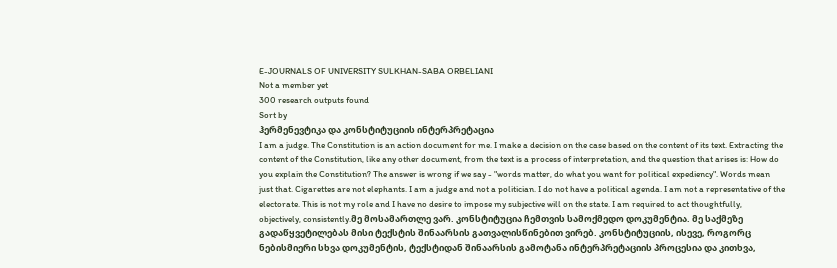E-JOURNALS OF UNIVERSITY SULKHAN-SABA ORBELIANI
Not a member yet
300 research outputs found
Sort by
ჰერმენევტიკა და კონსტიტუციის ინტერპრეტაცია
I am a judge. The Constitution is an action document for me. I make a decision on the case based on the content of its text. Extracting the content of the Constitution, like any other document, from the text is a process of interpretation, and the question that arises is: How do you explain the Constitution? The answer is wrong if we say - "words matter, do what you want for political expediency". Words mean just that. Cigarettes are not elephants. I am a judge and not a politician. I do not have a political agenda. I am not a representative of the electorate. This is not my role and I have no desire to impose my subjective will on the state. I am required to act thoughtfully, objectively, consistently.მე მოსამართლე ვარ. კონსტიტუცია ჩემთვის სამოქმედო დოკუმენტია. მე საქმეზე გადაწყვეტილებას მისი ტექსტის შინაარსის გათვალისწინებით ვირებ. კონსტიტუციის, ისევე, როგორც ნებისმიერი სხვა დოკუმენტის, ტექსტიდან შინაარსის გამოტანა ინტერპრეტაციის პროცესია და კითხვა,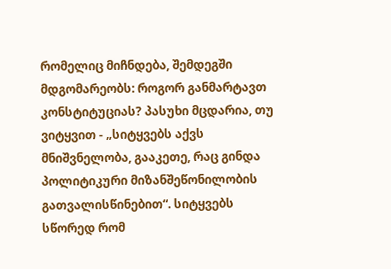რომელიც მიჩნდება, შემდეგში მდგომარეობს: როგორ განმარტავთ კონსტიტუციას? პასუხი მცდარია, თუ ვიტყვით - „სიტყვებს აქვს მნიშვნელობა, გააკეთე, რაც გინდა პოლიტიკური მიზანშეწონილობის გათვალისწინებით“. სიტყვებს სწორედ რომ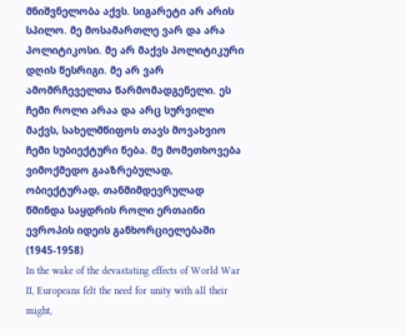მნიშვნელობა აქვს. სიგარეტი არ არის სპილო. მე მოსამართლე ვარ და არა პოლიტიკოსი. მე არ მაქვს პოლიტიკური დღის წესრიგი. მე არ ვარ ამომრჩეველთა წარმომადგენელი. ეს ჩემი როლი არაა და არც სურვილი მაქვს, სახელმწიფოს თავს მოვახვიო ჩემი სუბიექტური ნება. მე მომეთხოვება ვიმოქმედო გააზრებულად, ობიექტურად, თანმიმდევრულად
წმინდა საყდრის როლი ერთაინი ევროპის იდეის განხორციელებაში (1945-1958)
In the wake of the devastating effects of World War II, Europeans felt the need for unity with all their might,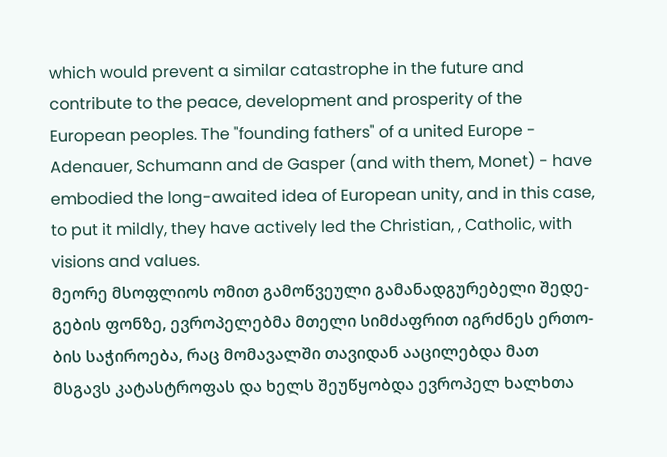which would prevent a similar catastrophe in the future and contribute to the peace, development and prosperity of the European peoples. The "founding fathers" of a united Europe - Adenauer, Schumann and de Gasper (and with them, Monet) - have embodied the long-awaited idea of European unity, and in this case, to put it mildly, they have actively led the Christian, , Catholic, with visions and values.
მეორე მსოფლიოს ომით გამოწვეული გამანადგურებელი შედე-გების ფონზე, ევროპელებმა მთელი სიმძაფრით იგრძნეს ერთო-ბის საჭიროება, რაც მომავალში თავიდან ააცილებდა მათ მსგავს კატასტროფას და ხელს შეუწყობდა ევროპელ ხალხთა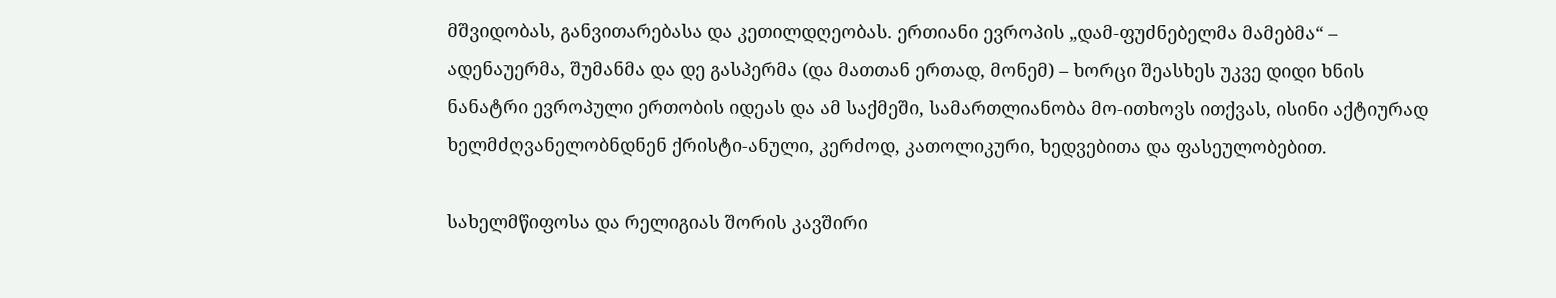მშვიდობას, განვითარებასა და კეთილდღეობას. ერთიანი ევროპის „დამ-ფუძნებელმა მამებმა“ – ადენაუერმა, შუმანმა და დე გასპერმა (და მათთან ერთად, მონემ) – ხორცი შეასხეს უკვე დიდი ხნის ნანატრი ევროპული ერთობის იდეას და ამ საქმეში, სამართლიანობა მო-ითხოვს ითქვას, ისინი აქტიურად ხელმძღვანელობნდნენ ქრისტი-ანული, კერძოდ, კათოლიკური, ხედვებითა და ფასეულობებით.

სახელმწიფოსა და რელიგიას შორის კავშირი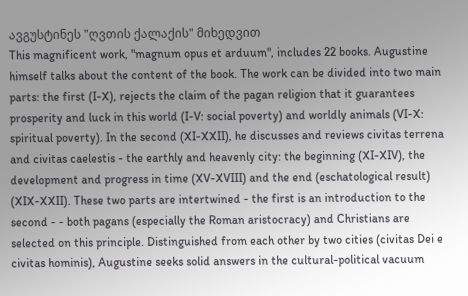ავგუსტინეს "ღვთის ქალაქის" მიხედვით
This magnificent work, "magnum opus et arduum", includes 22 books. Augustine himself talks about the content of the book. The work can be divided into two main parts: the first (I-X), rejects the claim of the pagan religion that it guarantees prosperity and luck in this world (I-V: social poverty) and worldly animals (VI-X: spiritual poverty). In the second (XI-XXII), he discusses and reviews civitas terrena and civitas caelestis - the earthly and heavenly city: the beginning (XI-XIV), the development and progress in time (XV-XVIII) and the end (eschatological result) (XIX-XXII). These two parts are intertwined - the first is an introduction to the second - - both pagans (especially the Roman aristocracy) and Christians are selected on this principle. Distinguished from each other by two cities (civitas Dei e civitas hominis), Augustine seeks solid answers in the cultural-political vacuum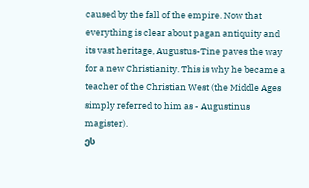caused by the fall of the empire. Now that everything is clear about pagan antiquity and its vast heritage, Augustus-Tine paves the way for a new Christianity. This is why he became a teacher of the Christian West (the Middle Ages simply referred to him as - Augustinus magister).
ეს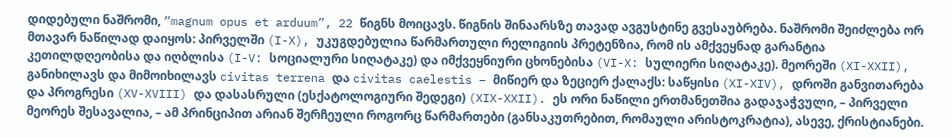დიდებული ნაშრომი, “magnum opus et arduum”, 22 წიგნს მოიცავს. წიგნის შინაარსზე თავად ავგუსტინე გვესაუბრება. ნაშრომი შეიძლება ორ მთავარ ნაწილად დაიყოს: პირველში (I-X), უკუგდებულია წარმართული რელიგიის პრეტენზია, რომ ის ამქვეყნად გარანტია კეთილდღეობისა და იღბლისა (I-V: სოციალური სიღატაკე) და იმქვეყნიური ცხონებისა (VI-X: სულიერი სიღატაკე). მეორეში (XI-XXII), განიხილავს და მიმოიხილავს civitas terrena და civitas caelestis – მიწიერ და ზეციერ ქალაქს: საწყისი (XI-XIV), დროში განვითარება და პროგრესი (XV-XVIII) და დასასრული (ესქატოლოგიური შედეგი) (XIX-XXII). ეს ორი ნაწილი ერთმანეთშია გადაჯაჭვული, – პირველი მეორეს შესავალია, – ამ პრინციპით არიან შერჩეული როგორც წარმართები (განსაკუთრებით, რომაული არისტოკრატია), ასევე, ქრისტიანები.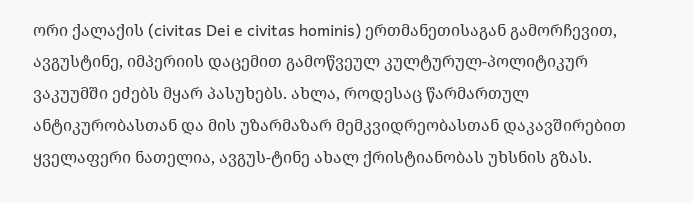ორი ქალაქის (civitas Dei e civitas hominis) ერთმანეთისაგან გამორჩევით, ავგუსტინე, იმპერიის დაცემით გამოწვეულ კულტურულ-პოლიტიკურ ვაკუუმში ეძებს მყარ პასუხებს. ახლა, როდესაც წარმართულ ანტიკურობასთან და მის უზარმაზარ მემკვიდრეობასთან დაკავშირებით ყველაფერი ნათელია, ავგუს-ტინე ახალ ქრისტიანობას უხსნის გზას.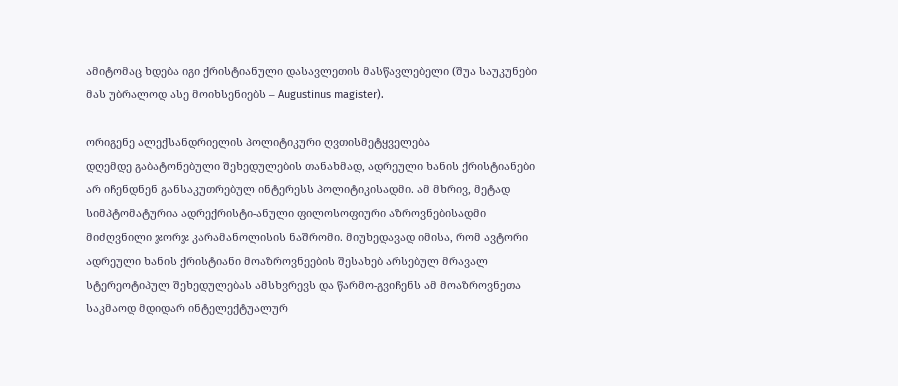ამიტომაც ხდება იგი ქრისტიანული დასავლეთის მასწავლებელი (შუა საუკუნები მას უბრალოდ ასე მოიხსენიებს – Augustinus magister).

ორიგენე ალექსანდრიელის პოლიტიკური ღვთისმეტყველება
დღემდე გაბატონებული შეხედულების თანახმად, ადრეული ხანის ქრისტიანები არ იჩენდნენ განსაკუთრებულ ინტერესს პოლიტიკისადმი. ამ მხრივ, მეტად სიმპტომატურია ადრექრისტი-ანული ფილოსოფიური აზროვნებისადმი მიძღვნილი ჯორჯ კარამანოლისის ნაშრომი. მიუხედავად იმისა, რომ ავტორი ადრეული ხანის ქრისტიანი მოაზროვნეების შესახებ არსებულ მრავალ სტერეოტიპულ შეხედულებას ამსხვრევს და წარმო-გვიჩენს ამ მოაზროვნეთა საკმაოდ მდიდარ ინტელექტუალურ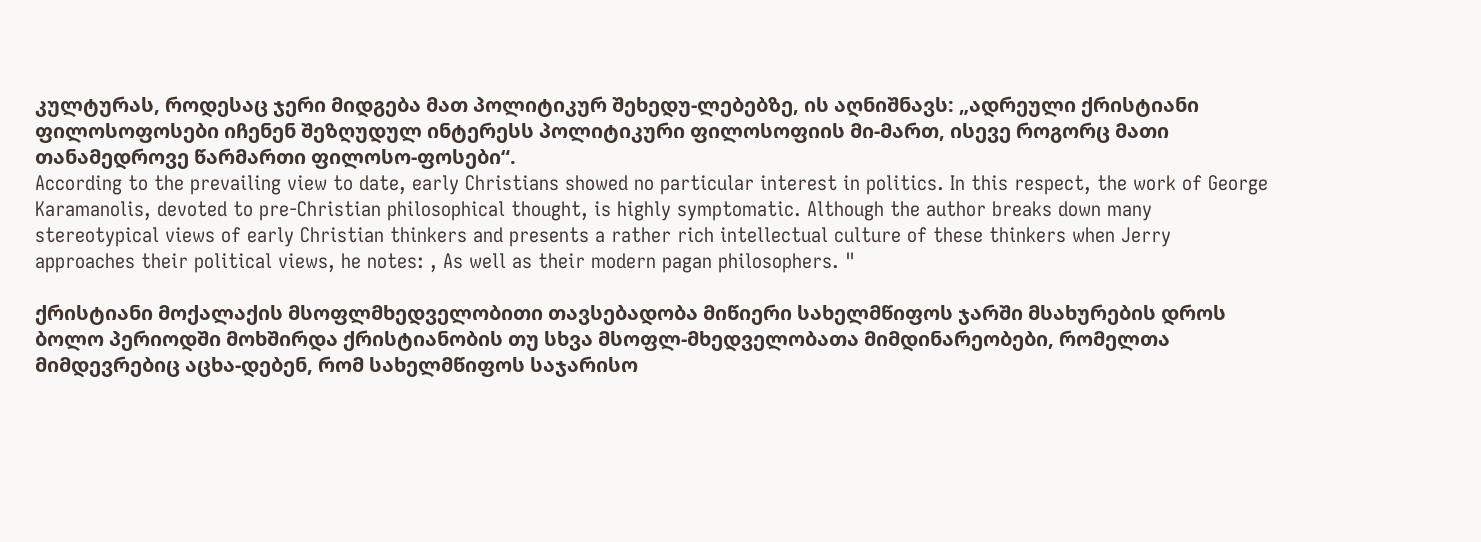კულტურას, როდესაც ჯერი მიდგება მათ პოლიტიკურ შეხედუ-ლებებზე, ის აღნიშნავს: „ადრეული ქრისტიანი ფილოსოფოსები იჩენენ შეზღუდულ ინტერესს პოლიტიკური ფილოსოფიის მი-მართ, ისევე როგორც მათი თანამედროვე წარმართი ფილოსო-ფოსები“.
According to the prevailing view to date, early Christians showed no particular interest in politics. In this respect, the work of George Karamanolis, devoted to pre-Christian philosophical thought, is highly symptomatic. Although the author breaks down many stereotypical views of early Christian thinkers and presents a rather rich intellectual culture of these thinkers when Jerry approaches their political views, he notes: , As well as their modern pagan philosophers. "

ქრისტიანი მოქალაქის მსოფლმხედველობითი თავსებადობა მიწიერი სახელმწიფოს ჯარში მსახურების დროს
ბოლო პერიოდში მოხშირდა ქრისტიანობის თუ სხვა მსოფლ-მხედველობათა მიმდინარეობები, რომელთა მიმდევრებიც აცხა-დებენ, რომ სახელმწიფოს საჯარისო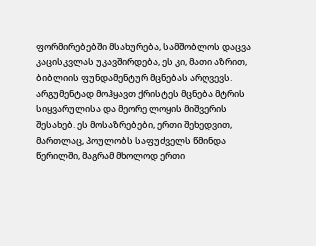ფორმირებებში მსახურება, სამშობლოს დაცვა კაცისკვლას უკავშირდება, ეს კი, მათი აზრით, ბიბლიის ფუნდამენტურ მცნებას არღვევს. არგუმენტად მოჰყავთ ქრისტეს მცნება მტრის სიყვარულისა და მეორე ლოყის მიშვერის შესახებ. ეს მოსაზრებები, ერთი შეხედვით, მართლაც, პოულობს საფუძველს წმინდა წერილში, მაგრამ მხოლოდ ერთი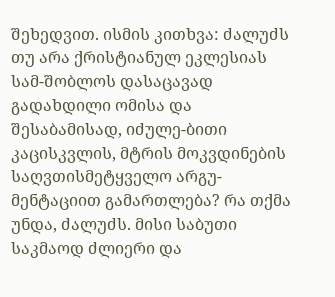შეხედვით. ისმის კითხვა: ძალუძს თუ არა ქრისტიანულ ეკლესიას სამ-შობლოს დასაცავად გადახდილი ომისა და შესაბამისად, იძულე-ბითი კაცისკვლის, მტრის მოკვდინების საღვთისმეტყველო არგუ-მენტაციით გამართლება? რა თქმა უნდა, ძალუძს. მისი საბუთი საკმაოდ ძლიერი და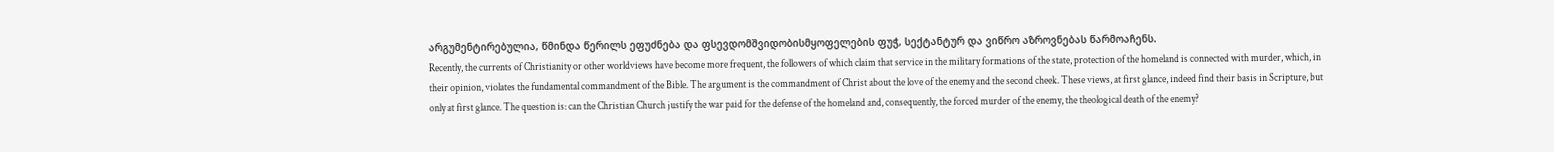არგუმენტირებულია, წმინდა წერილს ეფუძნება და ფსევდომშვიდობისმყოფელების ფუჭ, სექტანტურ და ვიწრო აზროვნებას წარმოაჩენს.
Recently, the currents of Christianity or other worldviews have become more frequent, the followers of which claim that service in the military formations of the state, protection of the homeland is connected with murder, which, in their opinion, violates the fundamental commandment of the Bible. The argument is the commandment of Christ about the love of the enemy and the second cheek. These views, at first glance, indeed find their basis in Scripture, but only at first glance. The question is: can the Christian Church justify the war paid for the defense of the homeland and, consequently, the forced murder of the enemy, the theological death of the enemy?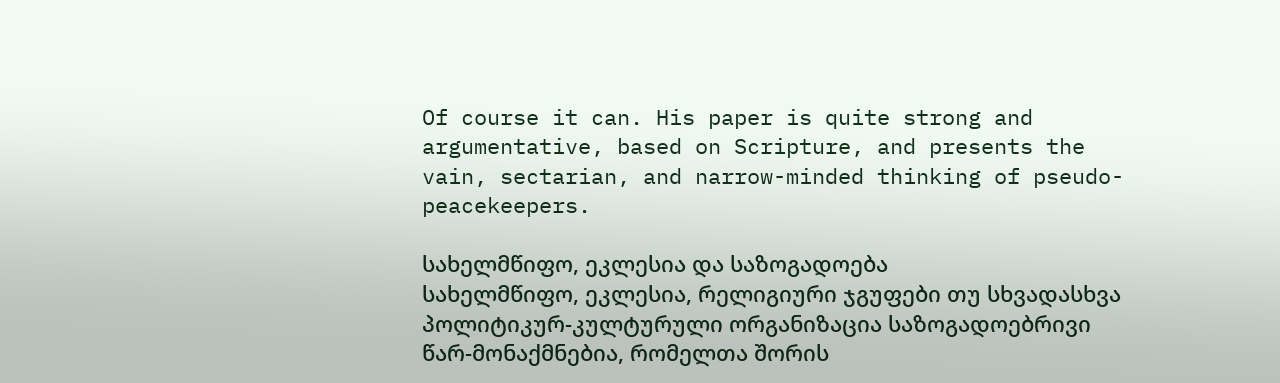Of course it can. His paper is quite strong and argumentative, based on Scripture, and presents the vain, sectarian, and narrow-minded thinking of pseudo-peacekeepers.

სახელმწიფო, ეკლესია და საზოგადოება
სახელმწიფო, ეკლესია, რელიგიური ჯგუფები თუ სხვადასხვა პოლიტიკურ-კულტურული ორგანიზაცია საზოგადოებრივი წარ-მონაქმნებია, რომელთა შორის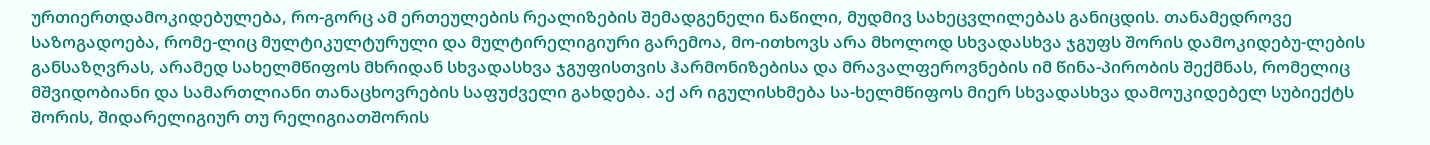ურთიერთდამოკიდებულება, რო-გორც ამ ერთეულების რეალიზების შემადგენელი ნაწილი, მუდმივ სახეცვლილებას განიცდის. თანამედროვე საზოგადოება, რომე-ლიც მულტიკულტურული და მულტირელიგიური გარემოა, მო-ითხოვს არა მხოლოდ სხვადასხვა ჯგუფს შორის დამოკიდებუ-ლების განსაზღვრას, არამედ სახელმწიფოს მხრიდან სხვადასხვა ჯგუფისთვის ჰარმონიზებისა და მრავალფეროვნების იმ წინა-პირობის შექმნას, რომელიც მშვიდობიანი და სამართლიანი თანაცხოვრების საფუძველი გახდება. აქ არ იგულისხმება სა-ხელმწიფოს მიერ სხვადასხვა დამოუკიდებელ სუბიექტს შორის, შიდარელიგიურ თუ რელიგიათშორის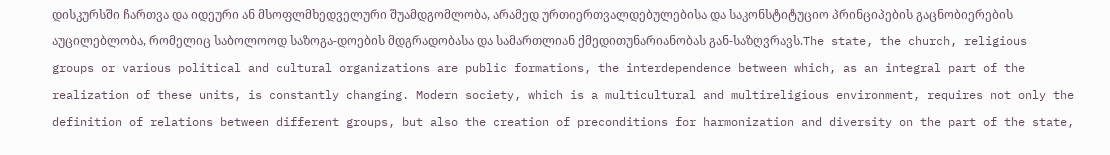დისკურსში ჩართვა და იდეური ან მსოფლმხედველური შუამდგომლობა, არამედ ურთიერთვალდებულებისა და საკონსტიტუციო პრინციპების გაცნობიერების აუცილებლობა, რომელიც საბოლოოდ საზოგა-დოების მდგრადობასა და სამართლიან ქმედითუნარიანობას გან-საზღვრავს.The state, the church, religious groups or various political and cultural organizations are public formations, the interdependence between which, as an integral part of the realization of these units, is constantly changing. Modern society, which is a multicultural and multireligious environment, requires not only the definition of relations between different groups, but also the creation of preconditions for harmonization and diversity on the part of the state,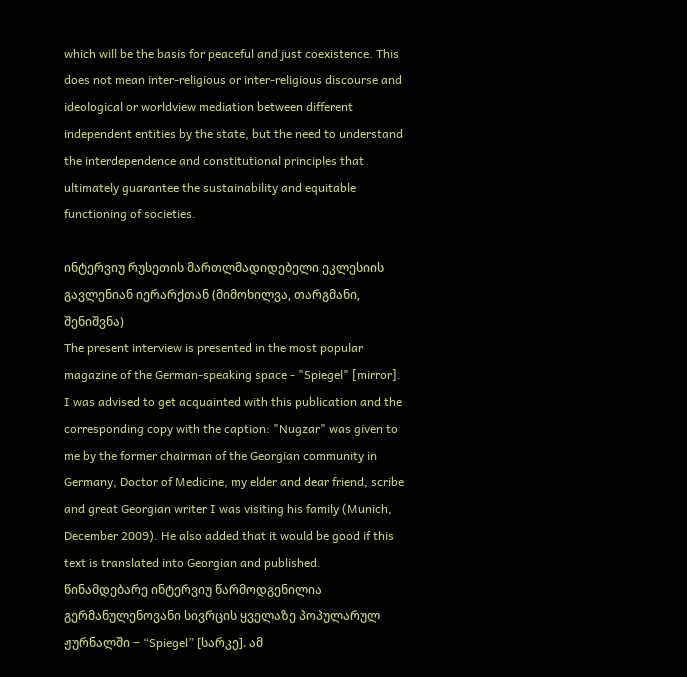which will be the basis for peaceful and just coexistence. This does not mean inter-religious or inter-religious discourse and ideological or worldview mediation between different independent entities by the state, but the need to understand the interdependence and constitutional principles that ultimately guarantee the sustainability and equitable functioning of societies.

ინტერვიუ რუსეთის მართლმადიდებელი ეკლესიის გავლენიან იერარქთან (მიმოხილვა, თარგმანი, შენიშვნა)
The present interview is presented in the most popular magazine of the German-speaking space - "Spiegel" [mirror]. I was advised to get acquainted with this publication and the corresponding copy with the caption: "Nugzar" was given to me by the former chairman of the Georgian community in Germany, Doctor of Medicine, my elder and dear friend, scribe and great Georgian writer I was visiting his family (Munich, December 2009). He also added that it would be good if this text is translated into Georgian and published.
წინამდებარე ინტერვიუ წარმოდგენილია გერმანულენოვანი სივრცის ყველაზე პოპულარულ ჟურნალში − “Spiegel” [სარკე]. ამ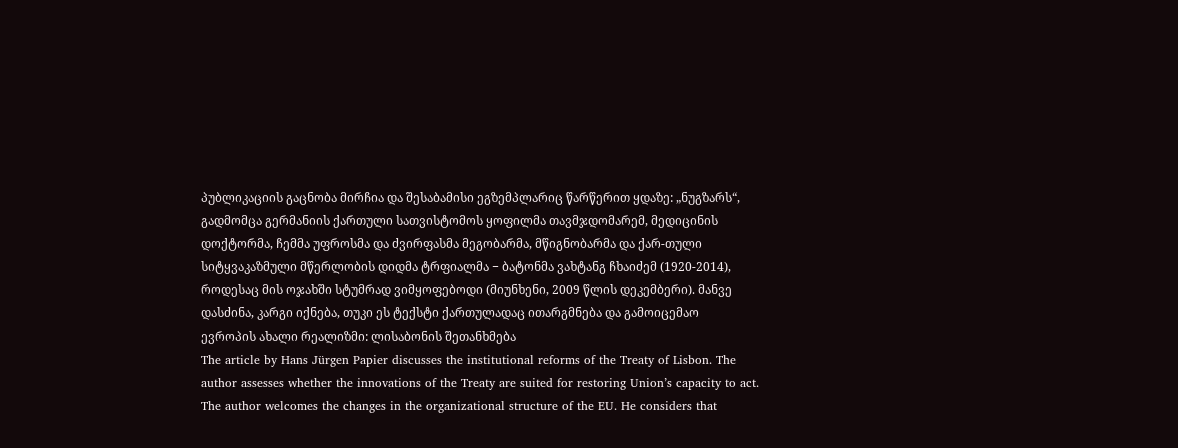პუბლიკაციის გაცნობა მირჩია და შესაბამისი ეგზემპლარიც წარწერით ყდაზე: „ნუგზარს“, გადმომცა გერმანიის ქართული სათვისტომოს ყოფილმა თავმჯდომარემ, მედიცინის დოქტორმა, ჩემმა უფროსმა და ძვირფასმა მეგობარმა, მწიგნობარმა და ქარ-თული სიტყვაკაზმული მწერლობის დიდმა ტრფიალმა − ბატონმა ვახტანგ ჩხაიძემ (1920-2014), როდესაც მის ოჯახში სტუმრად ვიმყოფებოდი (მიუნხენი, 2009 წლის დეკემბერი). მანვე დასძინა, კარგი იქნება, თუკი ეს ტექსტი ქართულადაც ითარგმნება და გამოიცემაო
ევროპის ახალი რეალიზმი: ლისაბონის შეთანხმება
The article by Hans Jürgen Papier discusses the institutional reforms of the Treaty of Lisbon. The author assesses whether the innovations of the Treaty are suited for restoring Union’s capacity to act. The author welcomes the changes in the organizational structure of the EU. He considers that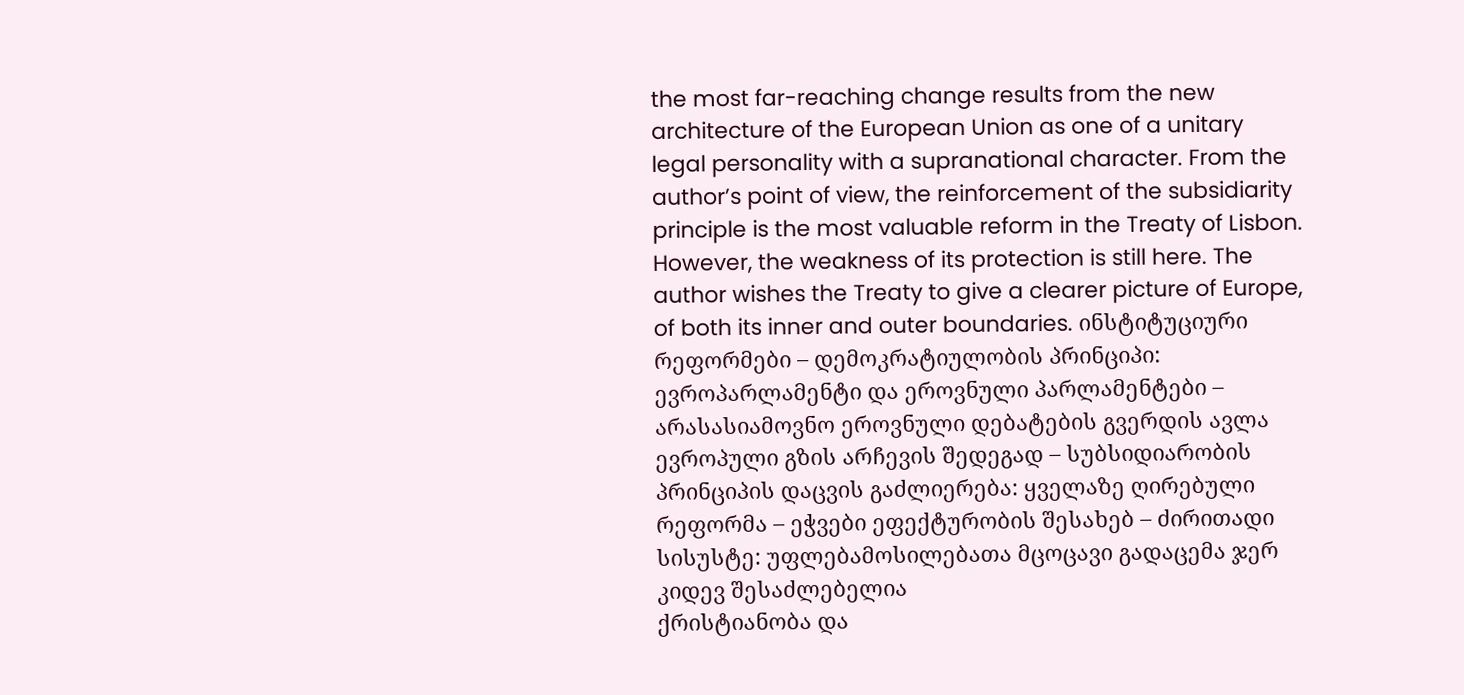the most far-reaching change results from the new architecture of the European Union as one of a unitary legal personality with a supranational character. From the author’s point of view, the reinforcement of the subsidiarity principle is the most valuable reform in the Treaty of Lisbon. However, the weakness of its protection is still here. The author wishes the Treaty to give a clearer picture of Europe, of both its inner and outer boundaries. ინსტიტუციური რეფორმები – დემოკრატიულობის პრინციპი: ევროპარლამენტი და ეროვნული პარლამენტები – არასასიამოვნო ეროვნული დებატების გვერდის ავლა ევროპული გზის არჩევის შედეგად – სუბსიდიარობის პრინციპის დაცვის გაძლიერება: ყველაზე ღირებული რეფორმა – ეჭვები ეფექტურობის შესახებ – ძირითადი სისუსტე: უფლებამოსილებათა მცოცავი გადაცემა ჯერ კიდევ შესაძლებელია
ქრისტიანობა და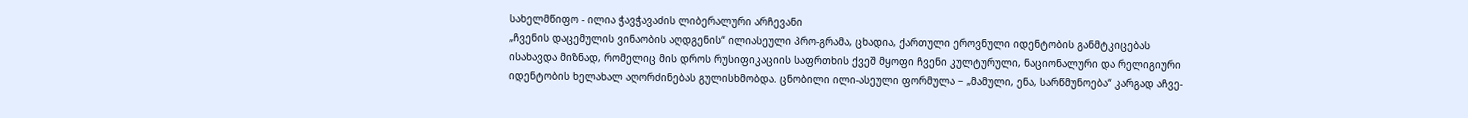სახელმწიფო - ილია ჭავჭავაძის ლიბერალური არჩევანი
„ჩვენის დაცემულის ვინაობის აღდგენის“ ილიასეული პრო-გრამა, ცხადია, ქართული ეროვნული იდენტობის განმტკიცებას ისახავდა მიზნად, რომელიც მის დროს რუსიფიკაციის საფრთხის ქვეშ მყოფი ჩვენი კულტურული, ნაციონალური და რელიგიური იდენტობის ხელახალ აღორძინებას გულისხმობდა. ცნობილი ილი-ასეული ფორმულა − „მამული, ენა, სარწმუნოება“ კარგად აჩვე-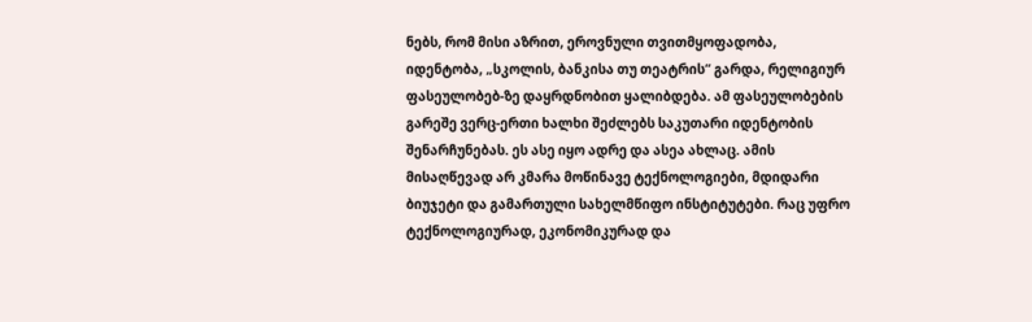ნებს, რომ მისი აზრით, ეროვნული თვითმყოფადობა, იდენტობა, „სკოლის, ბანკისა თუ თეატრის“ გარდა, რელიგიურ ფასეულობებ-ზე დაყრდნობით ყალიბდება. ამ ფასეულობების გარეშე ვერც-ერთი ხალხი შეძლებს საკუთარი იდენტობის შენარჩუნებას. ეს ასე იყო ადრე და ასეა ახლაც. ამის მისაღწევად არ კმარა მოწინავე ტექნოლოგიები, მდიდარი ბიუჯეტი და გამართული სახელმწიფო ინსტიტუტები. რაც უფრო ტექნოლოგიურად, ეკონომიკურად და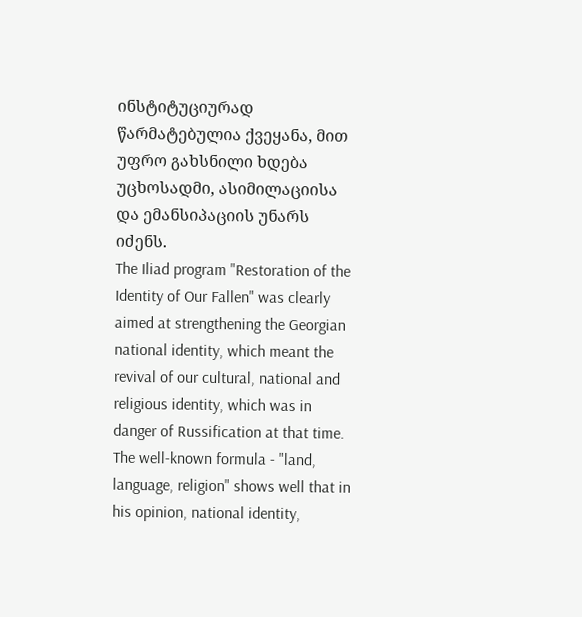ინსტიტუციურად წარმატებულია ქვეყანა, მით უფრო გახსნილი ხდება უცხოსადმი, ასიმილაციისა და ემანსიპაციის უნარს იძენს.
The Iliad program "Restoration of the Identity of Our Fallen" was clearly aimed at strengthening the Georgian national identity, which meant the revival of our cultural, national and religious identity, which was in danger of Russification at that time. The well-known formula - "land, language, religion" shows well that in his opinion, national identity,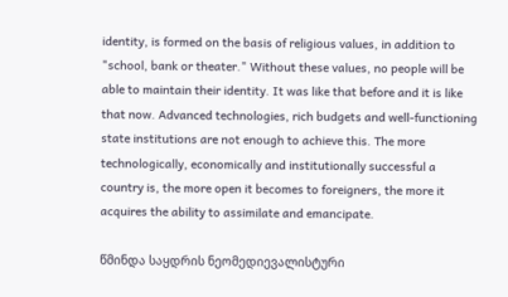identity, is formed on the basis of religious values, in addition to "school, bank or theater." Without these values, no people will be able to maintain their identity. It was like that before and it is like that now. Advanced technologies, rich budgets and well-functioning state institutions are not enough to achieve this. The more technologically, economically and institutionally successful a country is, the more open it becomes to foreigners, the more it acquires the ability to assimilate and emancipate.

წმინდა საყდრის ნეომედიევალისტური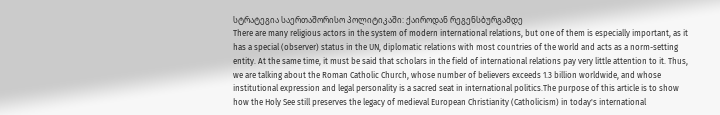სტრატეგია საერთაშორისო პოლიტიკაში: ქაიროდან რეგენსბურგამდე
There are many religious actors in the system of modern international relations, but one of them is especially important, as it has a special (observer) status in the UN, diplomatic relations with most countries of the world and acts as a norm-setting entity. At the same time, it must be said that scholars in the field of international relations pay very little attention to it. Thus, we are talking about the Roman Catholic Church, whose number of believers exceeds 1.3 billion worldwide, and whose institutional expression and legal personality is a sacred seat in international politics.The purpose of this article is to show how the Holy See still preserves the legacy of medieval European Christianity (Catholicism) in today's international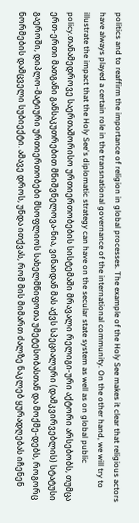politics and to reaffirm the importance of religion in global processes. The example of the Holy See makes it clear that religious actors have always played a certain role in the transnational governance of the international community. On the other hand, we will try to illustrate the impact that the Holy See's diplomatic strategy can have on the secular state system as well as on global public policy.თანამედროვე საერთაშორისო ურთიერთობების სისტემაში მრავალი რელიგი-ური აქტორი არსებობს, თუმცა ერთ-ერთი მათგანი განსაკუთრებით მნიშვნელოვა-ნია, ვინაიდან მას აქვს სპეციალური (დამკვირვებლის) სტატუსი გაეროში, დიპლო-მატიური ურთიერთობები მსოფლიოს სახელმწიფოთა უმეტესობასთან და მოქმე-დებს, როგორც ნორმების დამცველი სუბიექტი. ამავე დროს, უნდა ითქვას, რომ მის მიმართ ძალზე ნაკლებ ყურადღებას იჩენენ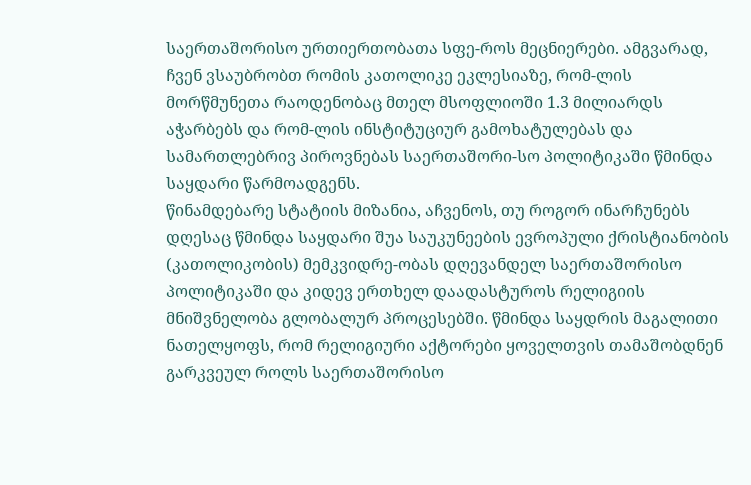საერთაშორისო ურთიერთობათა სფე-როს მეცნიერები. ამგვარად, ჩვენ ვსაუბრობთ რომის კათოლიკე ეკლესიაზე, რომ-ლის მორწმუნეთა რაოდენობაც მთელ მსოფლიოში 1.3 მილიარდს აჭარბებს და რომ-ლის ინსტიტუციურ გამოხატულებას და სამართლებრივ პიროვნებას საერთაშორი-სო პოლიტიკაში წმინდა საყდარი წარმოადგენს.
წინამდებარე სტატიის მიზანია, აჩვენოს, თუ როგორ ინარჩუნებს დღესაც წმინდა საყდარი შუა საუკუნეების ევროპული ქრისტიანობის (კათოლიკობის) მემკვიდრე-ობას დღევანდელ საერთაშორისო პოლიტიკაში და კიდევ ერთხელ დაადასტუროს რელიგიის მნიშვნელობა გლობალურ პროცესებში. წმინდა საყდრის მაგალითი ნათელყოფს, რომ რელიგიური აქტორები ყოველთვის თამაშობდნენ გარკვეულ როლს საერთაშორისო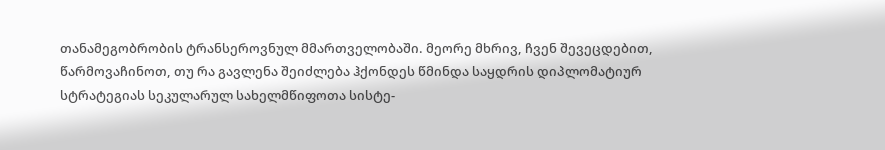თანამეგობრობის ტრანსეროვნულ მმართველობაში. მეორე მხრივ, ჩვენ შევეცდებით, წარმოვაჩინოთ, თუ რა გავლენა შეიძლება ჰქონდეს წმინდა საყდრის დიპლომატიურ სტრატეგიას სეკულარულ სახელმწიფოთა სისტე-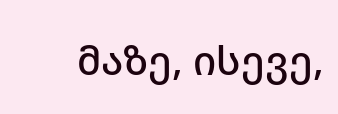მაზე, ისევე,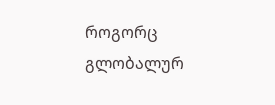როგორც გლობალურ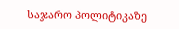საჯარო პოლიტიკაზე